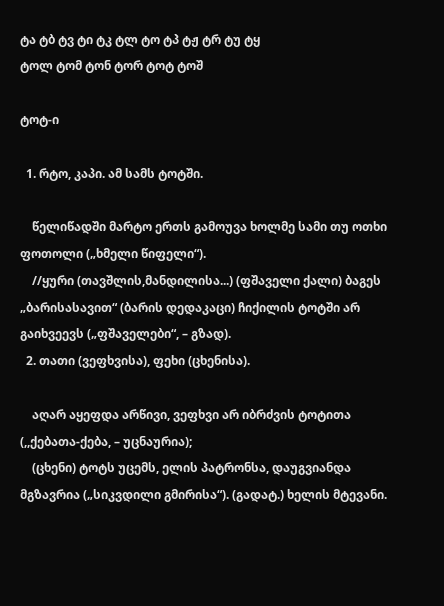ტა ტბ ტვ ტი ტკ ტლ ტო ტპ ტჟ ტრ ტუ ტყ
ტოლ ტომ ტონ ტორ ტოტ ტოშ

ტოტ-ი

  1. რტო, კაპი. ამ სამს ტოტში.

    წელიწადში მარტო ერთს გამოუვა ხოლმე სამი თუ ოთხი ფოთოლი („ხმელი წიფელი“).
    //ყური (თავშლის,მანდილისა...) (ფშაველი ქალი) ბაგეს „ბარისასავით“ (ბარის დედაკაცი) ჩიქილის ტოტში არ გაიხვეევს („ფშაველები“, – გზად).
  2. თათი (ვეფხვისა), ფეხი (ცხენისა).

    აღარ აყეფდა არწივი, ვეფხვი არ იბრძვის ტოტითა (,,ქებათა-ქება, – უცნაურია);
    (ცხენი) ტოტს უცემს, ელის პატრონსა, დაუგვიანდა მგზავრია („სიკვდილი გმირისა“). (გადატ.) ხელის მტევანი.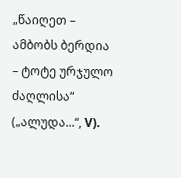„წაიღეთ – ამბობს ბერდია – ტოტე ურჯულო ძაღლისა“ („ალუდა...“, V).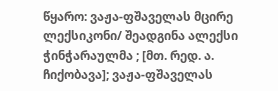წყარო: ვაჟა-ფშაველას მცირე ლექსიკონი/ შეადგინა ალექსი ჭინჭარაულმა ; [მთ. რედ. ა. ჩიქობავა]; ვაჟა-ფშაველას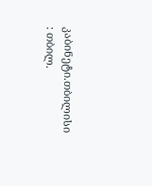კაბინეტი.თბილისი : თბილ.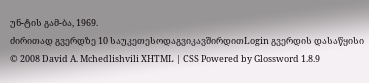უნ-ტის გამ-ბა, 1969.
ძირითად გვერდზე 10 საუკეთესოდაგვიკავშირდითLogin გვერდის დასაწყისი
© 2008 David A. Mchedlishvili XHTML | CSS Powered by Glossword 1.8.9